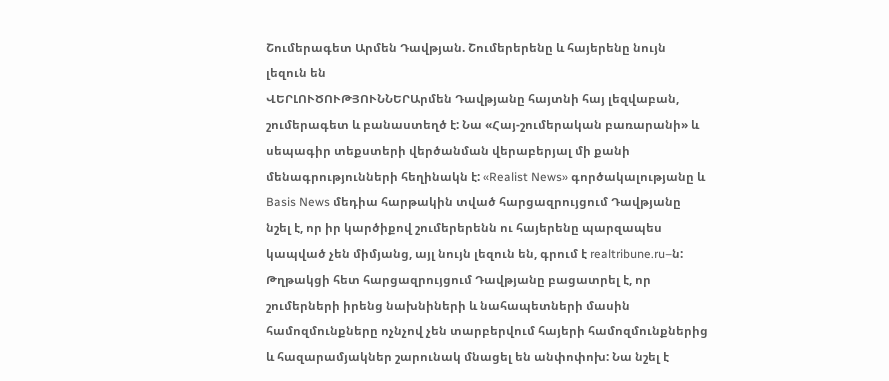Շումերագետ Արմեն Դավթյան. Շումերերենը և հայերենը նույն լեզուն են
ՎԵՐԼՈՒԾՈՒԹՅՈՒՆՆԵՐԱրմեն Դավթյանը հայտնի հայ լեզվաբան, շումերագետ և բանաստեղծ է: Նա «Հայ-շումերական բառարանի» և սեպագիր տեքստերի վերծանման վերաբերյալ մի քանի մենագրությունների հեղինակն է: «Realist News» գործակալությանը և Basis News մեդիա հարթակին տված հարցազրույցում Դավթյանը նշել է, որ իր կարծիքով շումերերենն ու հայերենը պարզապես կապված չեն միմյանց, այլ նույն լեզուն են, գրում է realtribune.ru–ն:
Թղթակցի հետ հարցազրույցում Դավթյանը բացատրել է, որ շումերների իրենց նախնիների և նահապետների մասին համոզմունքները ոչնչով չեն տարբերվում հայերի համոզմունքներից և հազարամյակներ շարունակ մնացել են անփոփոխ: Նա նշել է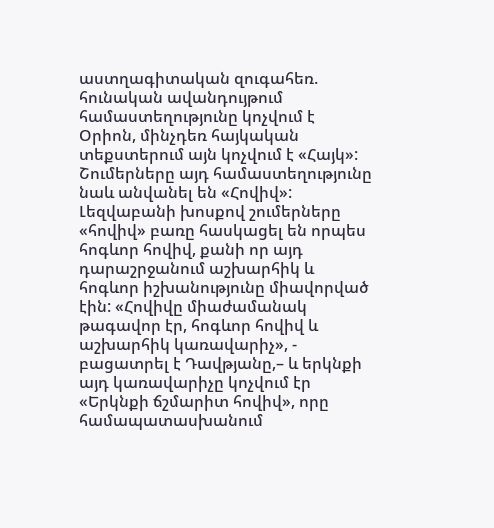աստղագիտական զուգահեռ. հունական ավանդույթում համաստեղությունը կոչվում է Օրիոն, մինչդեռ հայկական տեքստերում այն կոչվում է «Հայկ»: Շումերները այդ համաստեղությունը նաև անվանել են «Հովիվ»:
Լեզվաբանի խոսքով շումերները «հովիվ» բառը հասկացել են որպես հոգևոր հովիվ, քանի որ այդ դարաշրջանում աշխարհիկ և հոգևոր իշխանությունը միավորված էին: «Հովիվը միաժամանակ թագավոր էր, հոգևոր հովիվ և աշխարհիկ կառավարիչ», - բացատրել է Դավթյանը,– և երկնքի այդ կառավարիչը կոչվում էր «Երկնքի ճշմարիտ հովիվ», որը համապատասխանում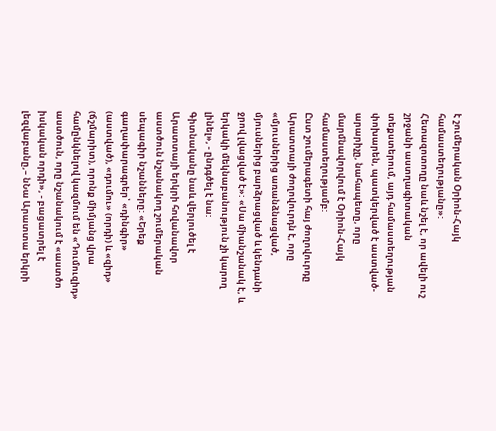է շումերական Օրիոն-Հայկ համաստեղությանը»:
Հետազոտողը նաև նշել է, որ ավելի ուշ շրջանի աստղագիտական տեքստերում, այդ համաստեղության փոխարեն, պատկերված է աստված-արարիչը, նահապետը, որը մարմնավորվում է Օրիոն-Հայկ համաստեղությամբ:
Ըստ շումերագետի հայ ժողովուրդը Արատտայի ժողովուրդն է, որը «մյուսներից առանձնացված, մյուսներից բարձրացված և կենդանի ջրով լվացված է»: «Սա միանշանակ է, և երկակի մեկնաբանություն չի կարող լինել», - ընդգծել է նա:
Գիտնականը նաև վերլուծել է Արատտայի երկրի հովանավոր աստծուն նշանակող շումերական սեպագիր նշանները: «Երեք գաղափարագրեր՝ «դինգիր» (աստված), «դումու» (որդի) և «զիդ» (ճշմարիտ), որոնք միմյանց վրա համընկնելով կազմում են «Դումուզիդ» աստծուն, որը նշանակում է «աստծո իսկական որդի», - բացատրել է լեզվաբանը,– նՆա Արատտա երկրի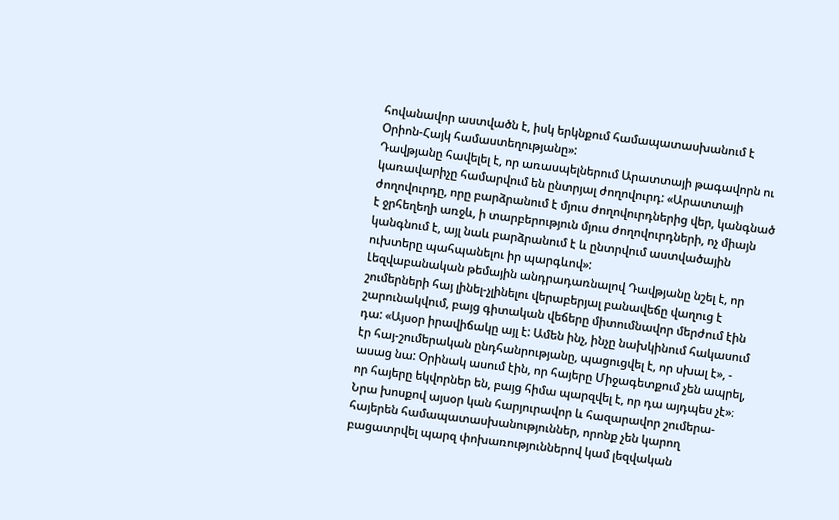հովանավոր աստվածն է, իսկ երկնքում համապատասխանում է Օրիոն-Հայկ համաստեղությանը»:
Դավթյանը հավելել է, որ առասպելներում Արատտայի թագավորն ու կառավարիչը համարվում են ընտրյալ ժողովուրդ: «Արատտայի ժողովուրդը, որը բարձրանում է մյուս ժողովուրդներից վեր, կանգնած է ջրհեղեղի առջև, ի տարբերություն մյուս ժողովուրդների, ոչ միայն կանգնում է, այլ նաև բարձրանում է և ընտրվում աստվածային ուխտերը պահպանելու իր պարգևով»:
Լեզվաբանական թեմային անդրադառնալով Դավթյանը նշել է, որ շումերների հայ լինել-չլինելու վերաբերյալ բանավեճը վաղուց է շարունակվում, բայց գիտական վեճերը միտումնավոր մերժում էին դա: «Այսօր իրավիճակը այլ է: Ամեն ինչ, ինչը նախկինում հակասում էր հայ-շումերական ընդհանրությանը, պացուցվել է, որ սխալ է», - ասաց նա: Օրինակ ասում էին, որ հայերը Միջագետքում չեն ապրել, որ հայերը եկվորներ են, բայց հիմա պարզվել է, որ դա այդպես չէ»։
Նրա խոսքով այսօր կան հարյուրավոր և հազարավոր շումերա-հայերեն համապատասխանություններ, որոնք չեն կարող բացատրվել պարզ փոխառություններով կամ լեզվական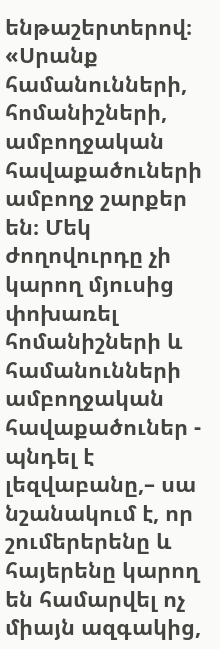ենթաշերտերով։ «Սրանք համանունների, հոմանիշների, ամբողջական հավաքածուների ամբողջ շարքեր են։ Մեկ ժողովուրդը չի կարող մյուսից փոխառել հոմանիշների և համանունների ամբողջական հավաքածուներ - պնդել է լեզվաբանը,– սա նշանակում է, որ շումերերենը և հայերենը կարող են համարվել ոչ միայն ազգակից,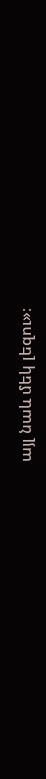այլ նաև մեկ լեզու»։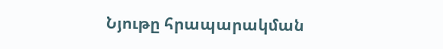Նյութը հրապարակման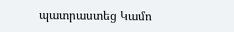պատրաստեց Կամո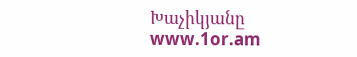Խաչիկյանը
www.1or.am